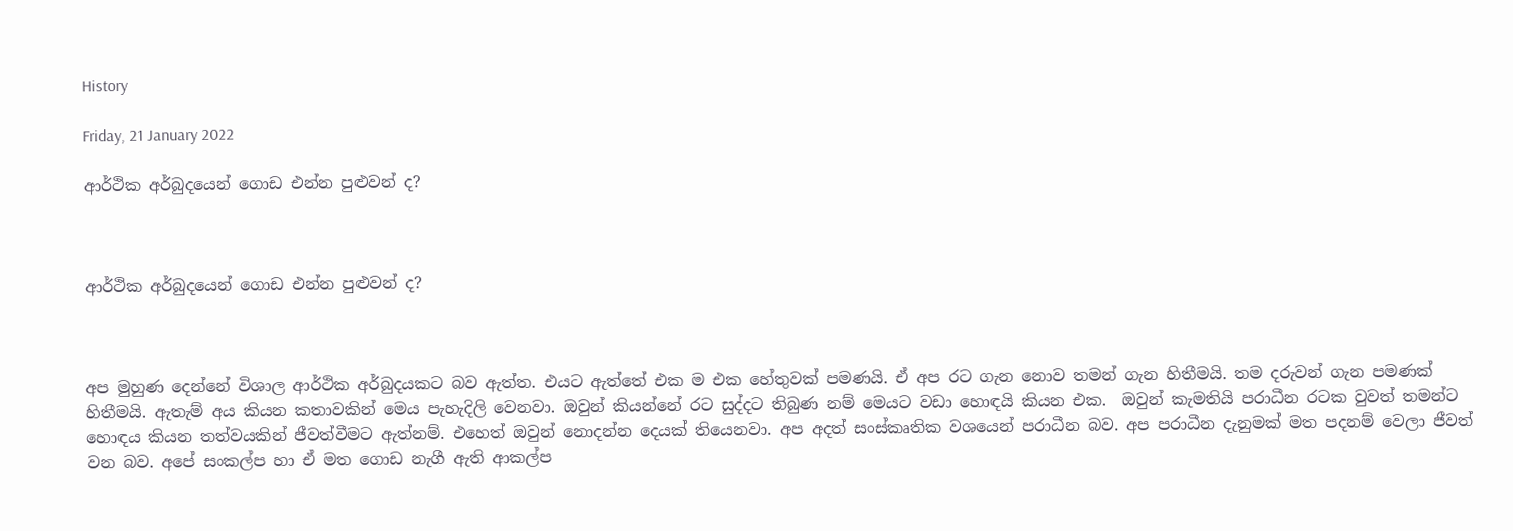History

Friday, 21 January 2022

ආර්ථික අර්බුදයෙන් ගොඩ එන්න පුළුවන් ද?



ආර්ථික අර්බුදයෙන් ගොඩ එන්න පුළුවන් ද?



අප මුහුණ දෙන්නේ විශාල ආර්ථික අර්බුදයකට බව ඇත්ත. එයට ඇත්තේ එක ම එක හේතුවක් පමණයි. ඒ අප රට ගැන නොව තමන් ගැන හිතීමයි. තම දරුවන් ගැන පමණක් හිතීමයි. ඇතැම් අය කියන කතාවකින් මෙය පැහැදිලි වෙනවා. ඔවුන් කියන්නේ රට සුද්දට තිබුණ නම් මෙයට වඩා හොඳයි කියන එක.  ඔවුන් කැමතියි පරාධීන රටක වුවත් තමන්ට හොඳය කියන තත්වයකින් ජීවත්වීමට ඇත්නම්. එහෙත් ඔවුන් නොදන්න දෙයක් තියෙනවා. අප අදත් සංස්කෘතික වශයෙන් පරාධීන බව. අප පරාධීන දැනුමක් මත පදනම් වෙලා ජීවත් වන බව. අපේ සංකල්ප හා ඒ මත ගොඩ නැගී ඇති ආකල්ප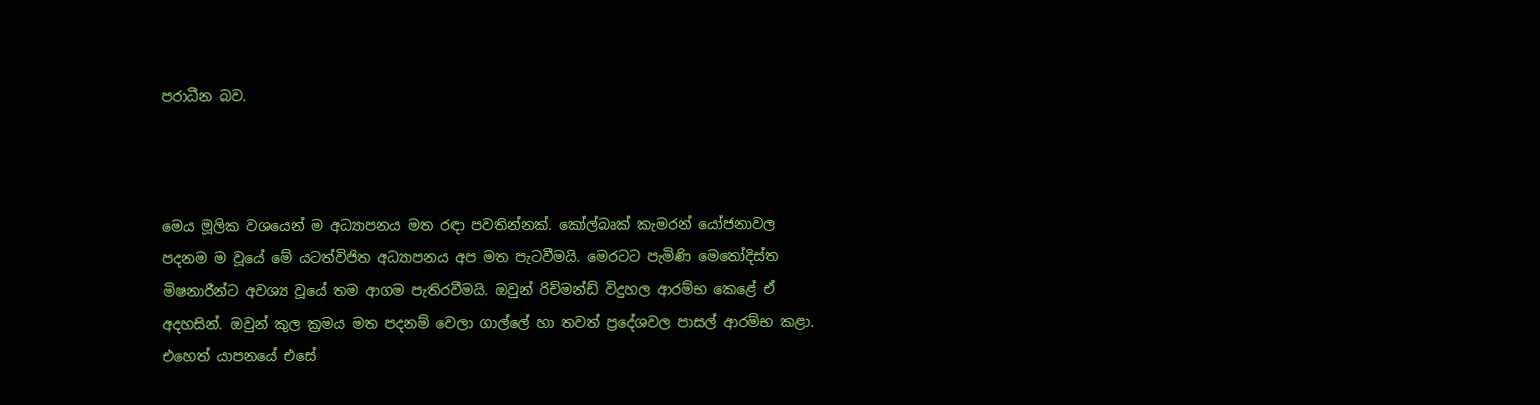පරාධීන බව.



මෙය මූලික වශයෙන් ම අධ්‍යාපනය මත රඳා පවතින්නක්. කෝල්බෘක් කැමරන් යෝජනාවල පදනම ම වූයේ මේ යටත්විජිත අධ්‍යාපනය අප මත පැටවීමයි. මෙරටට පැමිණි මෙතෝදිස්ත මිෂනාරීන්ට අවශ්‍ය වූයේ තම ආගම පැතිරවීමයි. ඔවුන් රිච්මන්ඩ් විදුහල ආරම්භ කෙළේ ඒ අදහසින්. ඔවුන් කුල ක්‍රමය මත පදනම් වෙලා ගාල්ලේ හා තවත් ප්‍රදේශවල පාසල් ආරම්භ කළා. එහෙත් යාපනයේ එසේ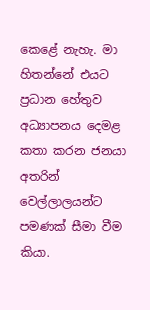කෙළේ නැහැ. මා හිතන්නේ එයට ප්‍රධාන හේතුව අධ්‍යාපනය දෙමළ කතා කරන ජනයා අතරින් වෙල්ලාලයන්ට පමණක් සීමා වීම කියා.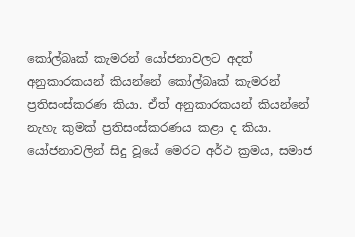කෝල්බෘක් කැමරන් යෝජනාවලට අදත් අනුකාරකයන් කියන්නේ කෝල්බෘක් කැමරන් ප්‍රතිසංස්කරණ කියා. ඒත් අනුකාරකයන් කියන්නේ නැහැ කුමක් ප්‍රතිසංස්කරණය කළා ද කියා. යෝජනාවලින් සිදු වූයේ මෙරට අර්ථ ක්‍රමය, සමාජ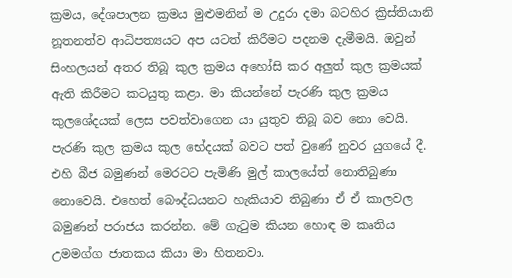ක්‍රමය, දේශපාලන ක්‍රමය මුළුමනින් ම උදුරා දමා බටහිර ක්‍රිස්තියානි නූතනත්ව ආධිපත්‍යයට අප යටත් කිරීමට පදනම දැමීමයි. ඔවුන් සිංහලයන් අතර තිබූ කුල ක්‍රමය අහෝසි කර අලුත් කුල ක්‍රමයක් ඇති කිරීමට කටයුතු කළා. මා කියන්නේ පැරණි කුල ක්‍රමය කුලශේදයක් ලෙස පවත්වාගෙන යා යුතුව තිබූ බව නො වෙයි. පැරණි කුල ක්‍රමය කුල භේදයක් බවට පත් වුණේ නුවර යුගයේ දී. එහි බීජ බමුණන් මෙරටට පැමිණි මුල් කාලයේත් නොතිබුණා නොවෙයි. එහෙත් බෞද්ධයනට හැකියාව තිබුණා ඒ ඒ කාලවල බමුණන් පරාජය කරන්න. මේ ගැටුම කියන හොඳ ම කෘතිය උමමග්ග ජාතකය කියා මා හිතනවා.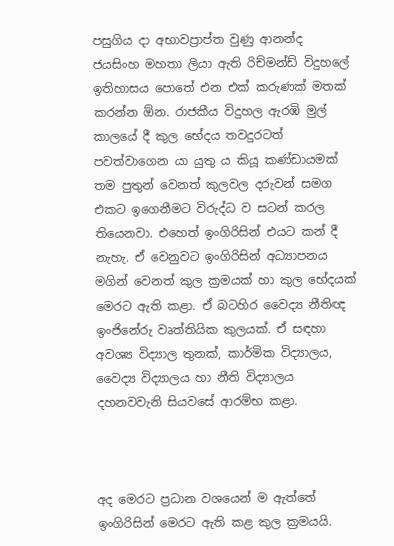පසුගිය දා අභාවප්‍රාප්ත වුණු ආනන්ද ජයසිංහ මහතා ලියා ඇති රිච්මන්ඩ් විදුහලේ ඉතිහාසය පොතේ එන එක් කරුණක් මතක් කරන්න ඕන. රාජකීය විදුහල ඇරඹි මුල් කාලයේ දී කුල භේදය තවදුරටත් පවත්වාගෙන යා යුතු ය කියූ කණ්ඩායමක් තම පුතුන් වෙනත් කුලවල දරුවන් සමග එකට ඉගෙනීමට විරුද්ධ ව සටන් කරල තියෙනවා. එහෙත් ඉංගිරිසින් එයට කන් දී නැහැ. ඒ වෙනුවට ඉංගිරිසින් අධ්‍යාපනය මගින් වෙනත් කුල ක්‍රමයක් හා කුල භේදයක් මෙරට ඇති කළා. ඒ බටහිර වෛද්‍ය නීතිඥ ඉංජිනේරු වෘත්තියික කුලයක්. ඒ සඳහා අවශ්‍ය විද්‍යාල තුනක්, කාර්මික විද්‍යාලය, වෛද්‍ය විද්‍යාලය හා නීති විද්‍යාලය දහනවවැනි සියවසේ ආරම්භ කළා.



අද මෙරට ප්‍රධාන වශයෙන් ම ඇත්තේ ඉංගිරිසින් මෙරට ඇති කළ කුල ක්‍රමයයි.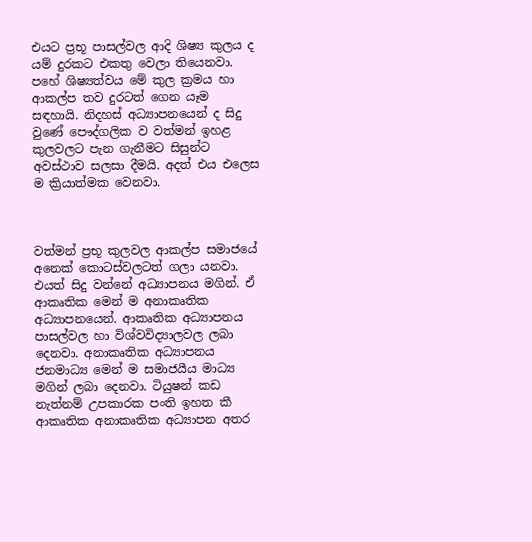එයට ප්‍රභූ පාසල්වල ආදි ශිෂ්‍ය කුලය ද යම් දුරකට එකතු වෙලා තියෙනවා. පහේ ශිෂ්‍යත්වය මේ කුල ක්‍රමය හා ආකල්ප තව දුරටත් ගෙන යෑම සඳහායි. නිදහස් අධ්‍යාපනයෙන් ද සිදු වුණේ පෞද්ගලික ව වත්මන් ඉහළ කුලවලට පැන ගැනීමට සිසුන්ට අවස්ථාව සලසා දීමයි. අදත් එය එලෙස ම ක්‍රියාත්මක වෙනවා.



වත්මන් ප්‍රභූ කුලවල ආකල්ප සමාජයේ අනෙක් කොටස්වලටත් ගලා යනවා. එයත් සිදු වන්නේ අධ්‍යාපනය මගින්. ඒ ආකෘතික මෙන් ම අනාකෘතික අධ්‍යාපනයෙන්. ආකෘතික අධ්‍යාපනය පාසල්වල හා විශ්වවිද්‍යාලවල ලබා දෙනවා. අනාකෘතික අධ්‍යාපනය ජනමාධ්‍ය මෙන් ම සමාජයීය මාධ්‍ය මගින් ලබා දෙනවා. ටියුෂන් කඩ නැත්නම් උපකාරක පංති ඉහත කී ආකෘතික අනාකෘතික අධ්‍යාපන අතර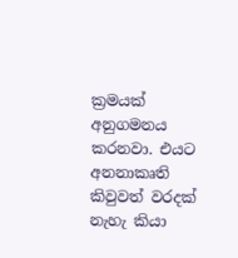ක්‍රමයක් අනුගමනය කරනවා. එයට අනනාකෘති කිවුවත් වරදක් නැහැ කියා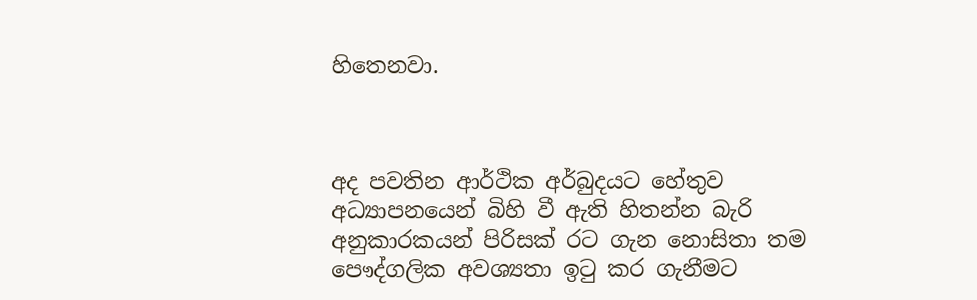හිතෙනවා.



අද පවතින ආර්ථික අර්බුදයට හේතුව අධ්‍යාපනයෙන් බිහි වී ඇති හිතන්න බැරි අනුකාරකයන් පිරිසක් රට ගැන නොසිතා තම පෞද්ගලික අවශ්‍යතා ඉටු කර ගැනීමට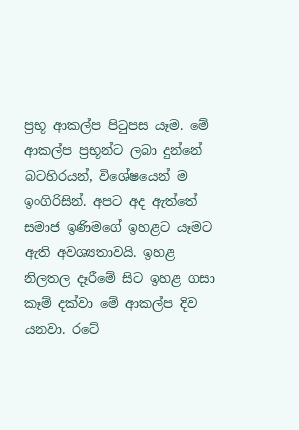ප්‍රභූ ආකල්ප පිටුපස යෑම. මේ ආකල්ප ප්‍රභූන්ට ලබා දුන්නේ බටහිරයන්, විශේෂයෙන් ම ඉංගිරිසින්. අපට අද ඇත්තේ සමාජ ඉණිමගේ ඉහළට යෑමට ඇති අවශ්‍යතාවයි. ඉහළ නිලතල දෑරීමේ සිට ඉහළ ගසා කෑම් දක්වා මේ ආකල්ප දිව යනවා. රටේ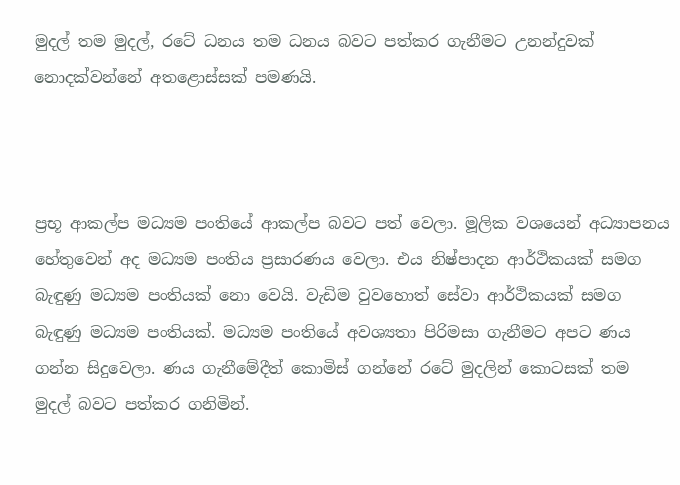මුදල් තම මුදල්, රටේ ධනය තම ධනය බවට පත්කර ගැනීමට උනන්දුවක් නොදක්වන්නේ අතළොස්සක් පමණයි.



ප්‍රභූ ආකල්ප මධ්‍යම පංතියේ ආකල්ප බවට පත් වෙලා. මූලික වශයෙන් අධ්‍යාපනය හේතුවෙන් අද මධ්‍යම පංතිය ප්‍රසාරණය වෙලා. එය නිෂ්පාදන ආර්ථිකයක් සමග බැඳුණු මධ්‍යම පංතියක් නො වෙයි. වැඩිම වුවහොත් සේවා ආර්ථිකයක් සමග බැඳුණු මධ්‍යම පංතියක්. මධ්‍යම පංතියේ අවශ්‍යතා පිරිමසා ගැනීමට අපට ණය ගන්න සිදුවෙලා. ණය ගැනීමේදීත් කොමිස් ගන්නේ රටේ මුදලින් කොටසක් තම මුදල් බවට පත්කර ගනිමින්.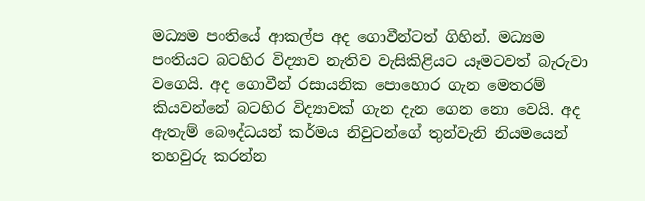මධ්‍යම පංතියේ ආකල්ප අද ගොවීන්ටත් ගිහින්. මධ්‍යම පංතියට බටහිර විද්‍යාව නැතිව වැසිකිළියට යෑමටවත් බැරුවා වගෙයි. අද ගොවීන් රසායනික පොහොර ගැන මෙතරම් කියවන්නේ බටහිර විද්‍යාවක් ගැන දැන ගෙන නො වෙයි. අද ඇතැම් බෞද්ධයන් කර්මය නිවුටන්ගේ තුන්වැනි නියමයෙන් තහවුරු කරන්න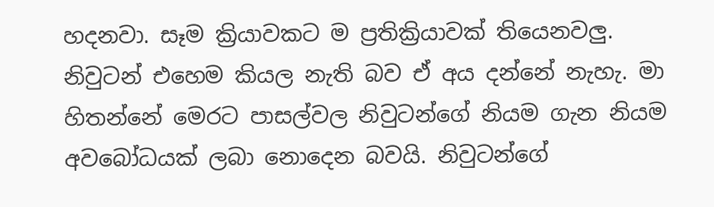හදනවා. සෑම ක්‍රියාවකට ම ප්‍රතික්‍රියාවක් තියෙනවලු. නිවුටන් එහෙම කියල නැති බව ඒ අය දන්නේ නැහැ. මා හිතන්නේ මෙරට පාසල්වල නිවුටන්ගේ නියම ගැන නියම අවබෝධයක් ලබා නොදෙන බවයි. නිවුටන්ගේ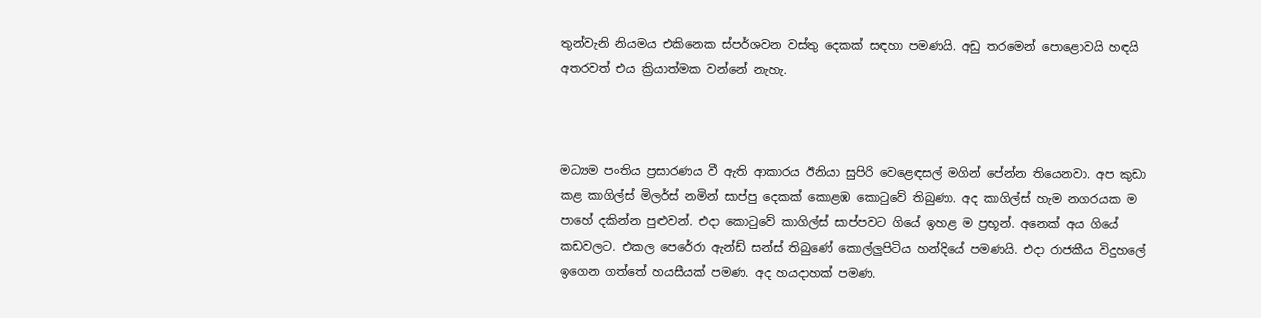තුන්වැනි නියමය එකිනෙක ස්පර්ශවන වස්තු දෙකක් සඳහා පමණයි. අඩු තරමෙන් පොළොවයි හඳයි අතරවත් එය ක්‍රියාත්මක වන්නේ නැහැ.



මධ්‍යම පංතිය ප්‍රසාරණය වී ඇති ආකාරය ඊනියා සුපිරි වෙළෙඳසල් මගින් පේන්න තියෙනවා. අප කුඩා කළ කාගිල්ස් මිලර්ස් නමින් සාප්පු දෙකක් කොළඹ කොටුවේ තිබුණා. අද කාගිල්ස් හැම නගරයක ම පාහේ දකින්න පුළුවන්. එදා කොටුවේ කාගිල්ස් සාප්පවට ගියේ ඉහළ ම ප්‍රභූන්. අනෙක් අය ගියේ කඩවලට. එකල පෙරේරා ඇන්ඩ් සන්ස් තිබුණේ කොල්ලුපිටිය හන්දියේ පමණයි. එදා රාජකීය විදුහලේ ඉගෙන ගත්තේ හයසීයක් පමණ. අද හයදාහක් පමණ.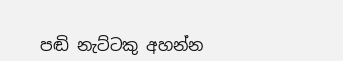පඬි නැට්ටකු අහන්න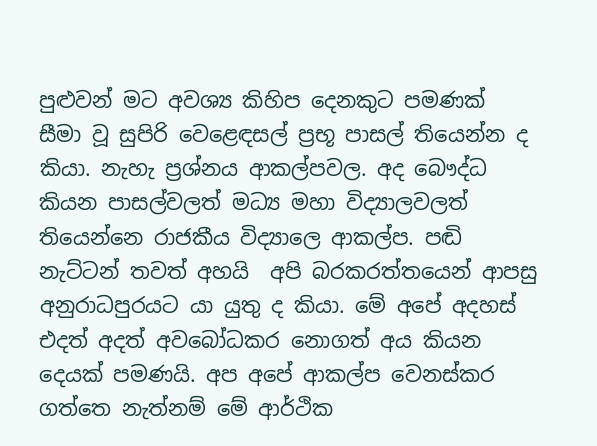පුළුවන් මට අවශ්‍ය කිහිප දෙනකුට පමණක්  සීමා වූ සුපිරි වෙළෙඳසල් ප්‍රභූ පාසල් තියෙන්න ද කියා. නැහැ ප්‍රශ්නය ආකල්පවල. අද බෞද්ධ කියන පාසල්වලත් මධ්‍ය මහා විද්‍යාලවලත් තියෙන්නෙ රාජකීය විද්‍යාලෙ ආකල්ප. පඬි නැට්ටන් තවත් අහයි  අපි බරකරත්තයෙන් ආපසු අනුරාධපුරයට යා යුතු ද කියා. මේ අපේ අදහස් එදත් අදත් අවබෝධකර නොගත් අය කියන දෙයක් පමණයි. අප අපේ ආකල්ප වෙනස්කර ගත්තෙ නැත්නම් මේ ආර්ථික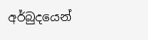අර්බුදයෙන්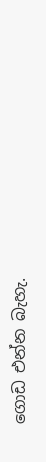ගොඩ එන්න බැහැ.